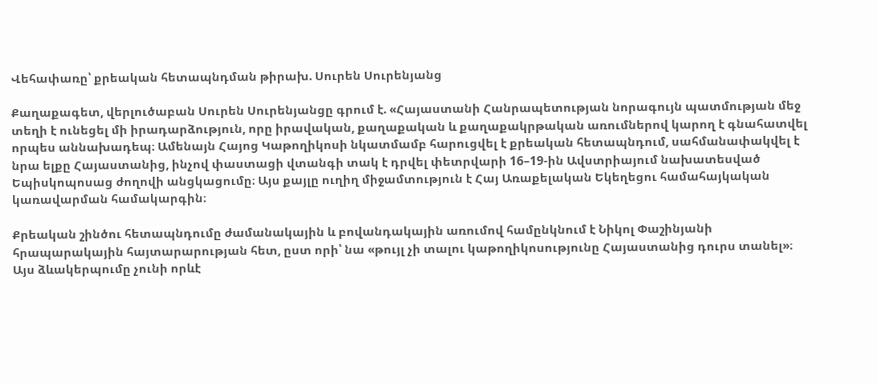Վեհափառը՝ քրեական հետապնդման թիրախ. Սուրեն Սուրենյանց

Քաղաքագետ, վերլուծաբան Սուրեն Սուրենյանցը գրում է. «Հայաստանի Հանրապետության նորագույն պատմության մեջ տեղի է ունեցել մի իրադարձություն, որը իրավական, քաղաքական և քաղաքակրթական առումներով կարող է գնահատվել որպես աննախադեպ։ Ամենայն Հայոց Կաթողիկոսի նկատմամբ հարուցվել է քրեական հետապնդում, սահմանափակվել է նրա ելքը Հայաստանից, ինչով փաստացի վտանգի տակ է դրվել փետրվարի 16–19-ին Ավստրիայում նախատեսված Եպիսկոպոսաց ժողովի անցկացումը։ Այս քայլը ուղիղ միջամտություն է Հայ Առաքելական Եկեղեցու համահայկական կառավարման համակարգին։

Քրեական շինծու հետապնդումը ժամանակային և բովանդակային առումով համընկնում է Նիկոլ Փաշինյանի հրապարակային հայտարարության հետ, ըստ որի՝ նա «թույլ չի տալու կաթողիկոսությունը Հայաստանից դուրս տանել»։ Այս ձևակերպումը չունի որևէ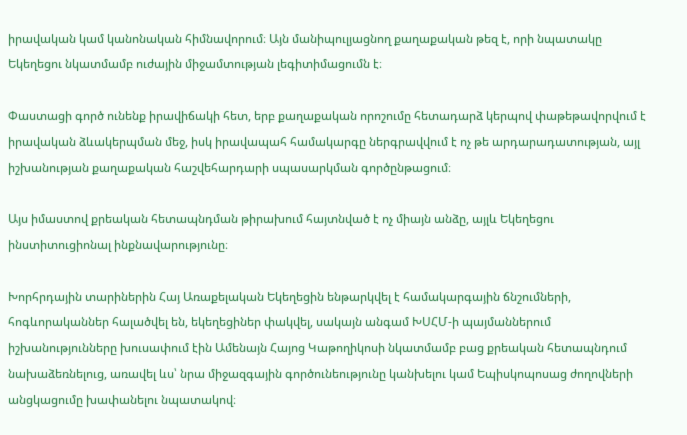իրավական կամ կանոնական հիմնավորում։ Այն մանիպուլյացնող քաղաքական թեզ է, որի նպատակը Եկեղեցու նկատմամբ ուժային միջամտության լեգիտիմացումն է։

Փաստացի գործ ունենք իրավիճակի հետ, երբ քաղաքական որոշումը հետադարձ կերպով փաթեթավորվում է իրավական ձևակերպման մեջ, իսկ իրավապահ համակարգը ներգրավվում է ոչ թե արդարադատության, այլ իշխանության քաղաքական հաշվեհարդարի սպասարկման գործընթացում։

Այս իմաստով քրեական հետապնդման թիրախում հայտնված է ոչ միայն անձը, այլև Եկեղեցու ինստիտուցիոնալ ինքնավարությունը։

Խորհրդային տարիներին Հայ Առաքելական Եկեղեցին ենթարկվել է համակարգային ճնշումների, հոգևորականներ հալածվել են, եկեղեցիներ փակվել, սակայն անգամ ԽՍՀՄ-ի պայմաններում իշխանությունները խուսափում էին Ամենայն Հայոց Կաթողիկոսի նկատմամբ բաց քրեական հետապնդում նախաձեռնելուց, առավել ևս՝ նրա միջազգային գործունեությունը կանխելու կամ Եպիսկոպոսաց ժողովների անցկացումը խափանելու նպատակով։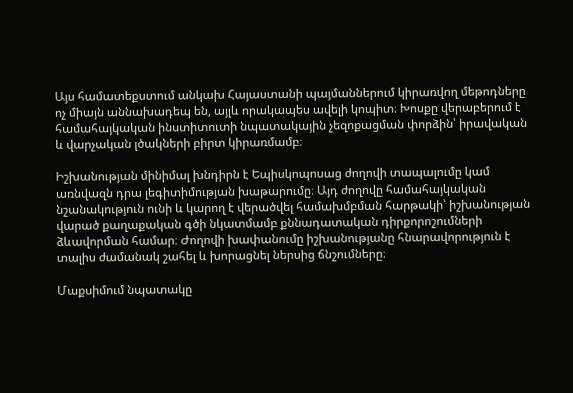Այս համատեքստում անկախ Հայաստանի պայմաններում կիրառվող մեթոդները ոչ միայն աննախադեպ են, այլև որակապես ավելի կոպիտ։ Խոսքը վերաբերում է համահայկական ինստիտուտի նպատակային չեզոքացման փորձին՝ իրավական և վարչական լծակների բիրտ կիրառմամբ։

Իշխանության մինիմալ խնդիրն է Եպիսկոպոսաց ժողովի տապալումը կամ առնվազն դրա լեգիտիմության խաթարումը։ Այդ ժողովը համահայկական նշանակություն ունի և կարող է վերածվել համախմբման հարթակի՝ իշխանության վարած քաղաքական գծի նկատմամբ քննադատական դիրքորոշումների ձևավորման համար։ Ժողովի խափանումը իշխանությանը հնարավորություն է տալիս ժամանակ շահել և խորացնել ներսից ճնշումները։

Մաքսիմում նպատակը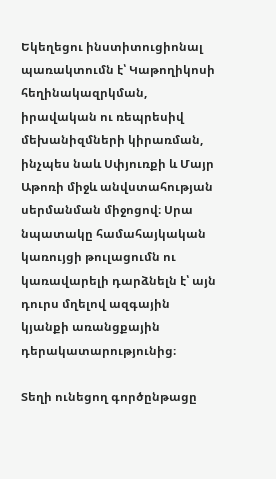Եկեղեցու ինստիտուցիոնալ պառակտումն է՝ Կաթողիկոսի հեղինակազրկման, իրավական ու ռեպրեսիվ մեխանիզմների կիրառման, ինչպես նաև Սփյուռքի և Մայր Աթոռի միջև անվստահության սերմանման միջոցով։ Սրա նպատակը համահայկական կառույցի թուլացումն ու կառավարելի դարձնելն է՝ այն դուրս մղելով ազգային կյանքի առանցքային դերակատարությունից։

Տեղի ունեցող գործընթացը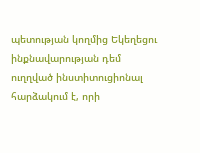պետության կողմից Եկեղեցու ինքնավարության դեմ ուղղված ինստիտուցիոնալ հարձակում է, որի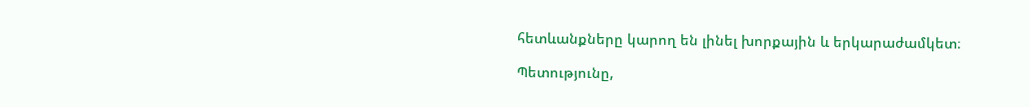հետևանքները կարող են լինել խորքային և երկարաժամկետ։

Պետությունը,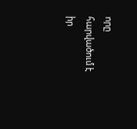որը հարվածում է իր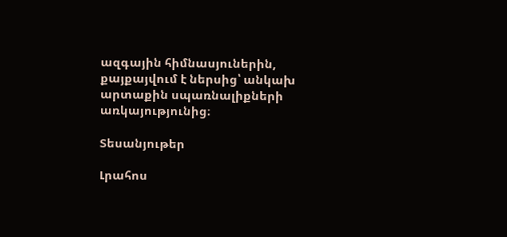ազգային հիմնասյուներին, քայքայվում է ներսից՝ անկախ արտաքին սպառնալիքների առկայությունից։

Տեսանյութեր

Լրահոս